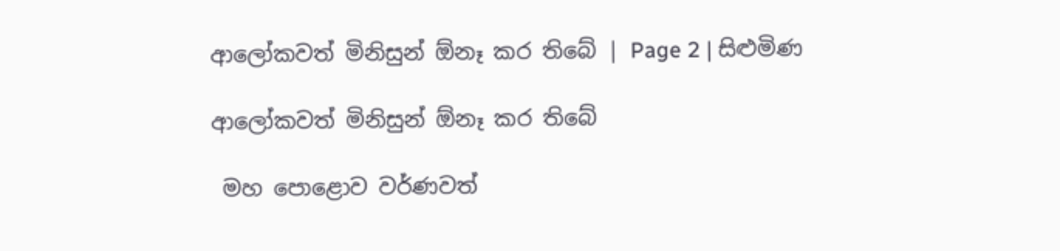ආලෝකවත් මිනිසුන් ඕනෑ කර තිබේ | Page 2 | සිළුමිණ

ආලෝකවත් මිනිසුන් ඕනෑ කර තිබේ

 මහ පොළොව වර්ණවත්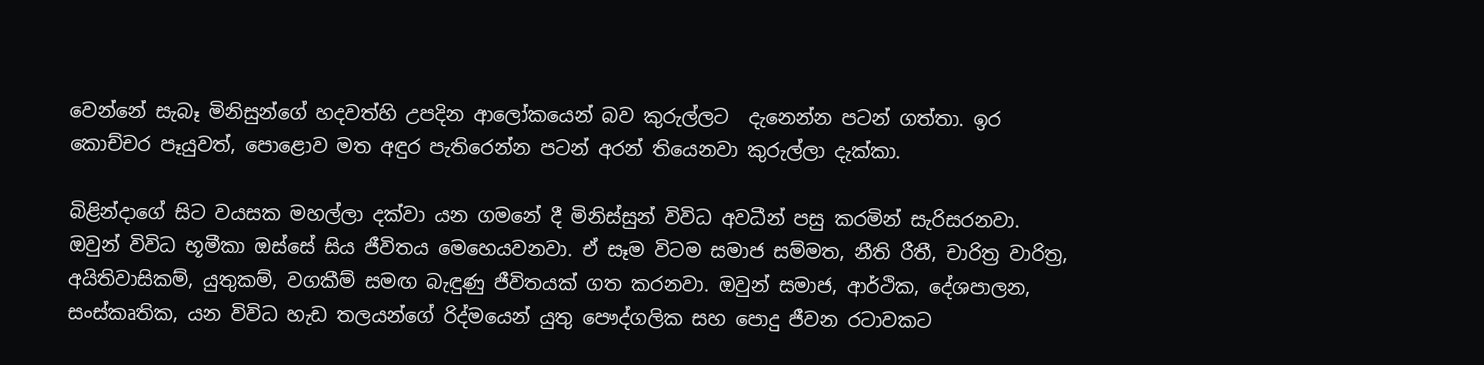වෙන්නේ සැබෑ මිනිසුන්ගේ හදවත්හි උපදින ආලෝකයෙන් බව කුරුල්ලට ‍ දැනෙන්න පටන් ගත්තා. ඉර කොච්චර පෑයුවත්, පොළොව මත අඳුර පැතිරෙන්න පටන් අරන් තියෙනවා කුරුල්ලා දැක්කා.

බිළින්දාගේ සිට වයසක මහල්ලා දක්වා යන ගමනේ දී මිනිස්සුන් විවිධ අවධීන් පසු කරමින් සැරිසරනවා. ඔවුන් විවිධ භූමීකා ඔස්සේ සිය ජීවිතය මෙහෙයවනවා. ඒ සෑම විටම සමාජ සම්මත, නීති රීතී, චාරිත්‍ර වාරිත්‍ර, අයිතිවාසිකම්, යුතුකම්, වගකීම් සමඟ බැඳුණු ජීවිතයක් ගත කරනවා. ඔවුන් සමාජ, ආර්ථික, දේශපාලන, සංස්කෘතික, යන විවිධ හැඩ තලයන්ගේ රිද්මයෙන් යුතු පෞද්ගලික සහ පොදු ජීවන රටාවකට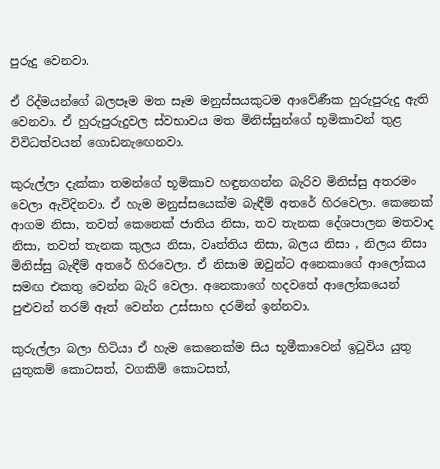පුරුදු වෙනවා.

ඒ රිද්මයන්ගේ බලපෑම මත සෑම මනුස්සයකුටම ආවේණීක හුරුපුරුදු ඇති වෙනවා. ඒ හුරුපුරුදුවල ස්වභාවය මත මිනිස්සුන්ගේ භූමිකාවන් තුළ විවිධත්වයන් ගොඩනැඟෙනවා.

කුරුල්ලා දැක්කා තමන්ගේ භූමිකාව හඳුනගන්න බැරිව මිනිස්සු අතරමං වෙලා ඇවිදිනවා. ඒ හැම මනුස්සයෙක්ම බැඳීම් අතරේ හිරවෙලා. කෙනෙක් ආගම නිසා, තවත් කෙනෙක් ජාතිය නිසා, තව තැනක දේශපාලන මතවාද නිසා, තවත් තැනක කුලය නිසා, වෘත්තිය නිසා, බලය නිසා , නිලය නිසා මිනිස්සු බැඳීම් අතරේ හිරවෙලා. ඒ නිසාම ඔවුන්ට අනෙකාගේ ආලෝකය සමඟ එකතු වෙන්න බැරි වෙලා. අනෙකාගේ හදවතේ ආලෝකයෙන් පුළුවන් තරම් ඈත් වෙන්න උස්සාහ දරමින් ඉන්නවා.

කුරුල්ලා බලා හිටියා ඒ හැම කෙනෙක්ම සිය භූමීකාවෙන් ඉටුවිය යුතු යුතුකම් කොටසත්, වගකිම් කොටසත්,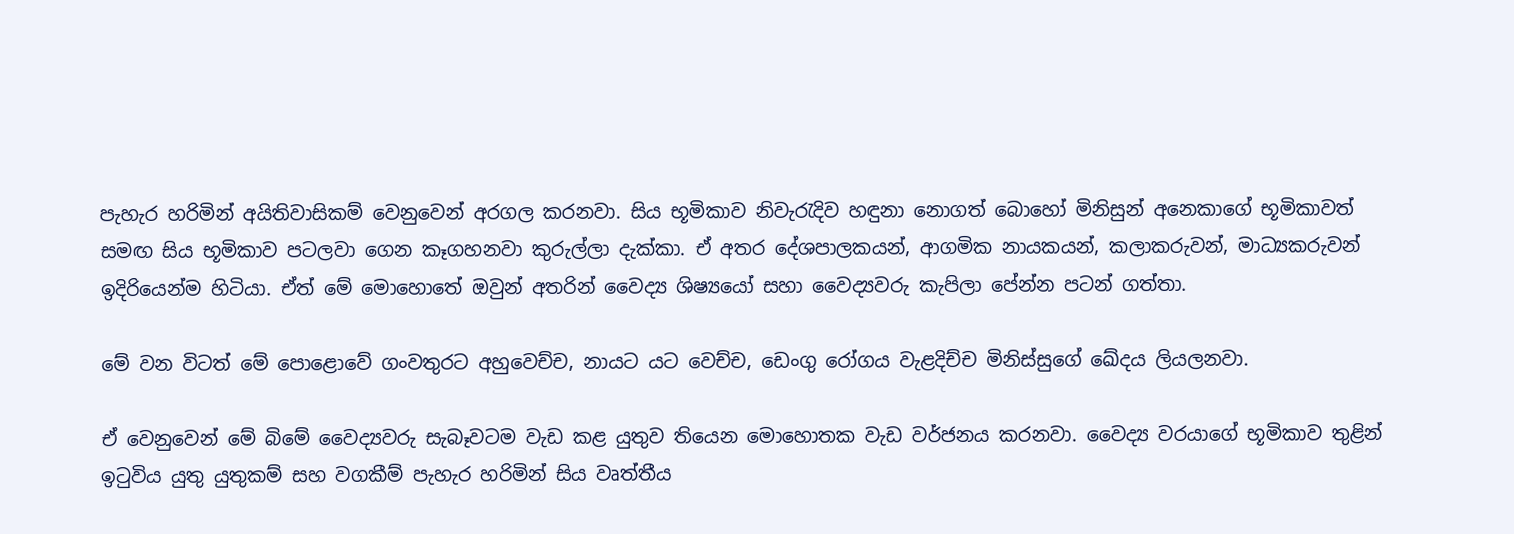පැහැර හරිමින් අයිතිවාසිකම් වෙනුවෙන් අරගල කරනවා. සිය භූමිකාව නිවැරැදිව හඳුනා නොගත් බොහෝ මිනිසුන් අනෙකාගේ භූමිකාවත් සමඟ සිය භූමිකාව පටලවා ගෙන කෑගහනවා කුරුල්ලා දැක්කා. ඒ අතර දේශපාලකයන්, ආගමික නායකයන්, කලාකරුවන්, මාධ්‍යකරුවන් ඉදිරියෙන්ම හිටියා. ඒත් මේ ‍මොහොතේ ඔවුන් අතරින් වෛද්‍ය ශිෂ්‍යයෝ සහා වෛද්‍යවරු කැපිලා පේන්න පටන් ගත්තා.

මේ වන විටත් මේ පොළොවේ ගංවතුරට අහුවෙච්ච, නායට යට වෙච්ච, ඩෙංගු රෝගය වැළදිච්ච මිනිස්සුගේ ඛේදය ලියලනවා.

ඒ වෙනුවෙන් මේ බිමේ වෛද්‍යවරු සැබෑවටම වැඩ කළ යුතුව තියෙන මොහොතක වැඩ වර්ජනය කරනවා. වෛද්‍ය වරයාගේ භූමිකාව තුළින් ඉටුවිය යුතු යුතුකම් සහ වගකීම් පැහැර හරිමින් සිය වෘත්තීය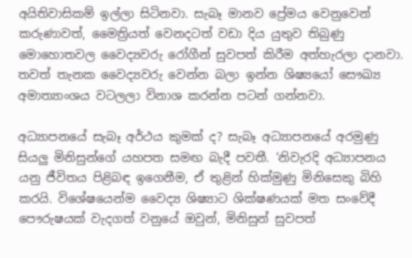අයිතිවාසිකම් ඉල්ලා සිටිනවා. සැබෑ මානව ප්‍රේමය වෙනුවෙන් කරුණාවත්, මෛත්‍රියත් වෙනදටත් වඩා දිය යුතුව තිබුණු මොහොතවල වෛද්‍යවරු රෝගීන් සුවපත් කිරීම අත්හැරලා දානවා. තවත් තැනක වෛද්‍යවරු වෙන්න බලා ඉන්න ශිෂ්‍යයෝ සෞඛ්‍ය අමාත්‍යාංශය වටලලා විනාශ කරන්න පටන් ගන්නවා.

අධ්‍යාපනයේ සැබෑ අර්ථය කුමක් ද? සැබෑ අධ්‍යාපනයේ අරමුණු සියලු මිනිසුන්ගේ යහපත සමඟ බැදී පවතී. ‘නිවැරදි අධ්‍යාපනය යනු ජීවිතය පිළිබඳ ඉගෙනීම, ඒ තුළින් හික්මුණු මිනිසෙකු බිහි කරයි. විශේෂයෙන්ම වෛද්‍ය ශිෂ්‍යාට ශික්ෂණයක් මත සංවේදී පෞරුෂයක් වැදගත් වනුයේ ඔවුන්, මිනිසුන් සුවපත්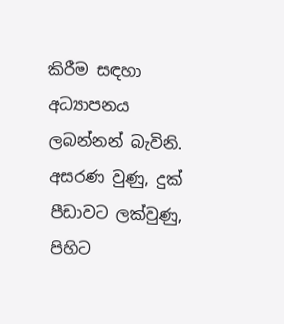කිරීම සඳහා අධ්‍යාපනය ලබන්නන් බැවිනි. අසරණ වුණු, දුක් පීඩාවට ලක්වුණු, පිහිට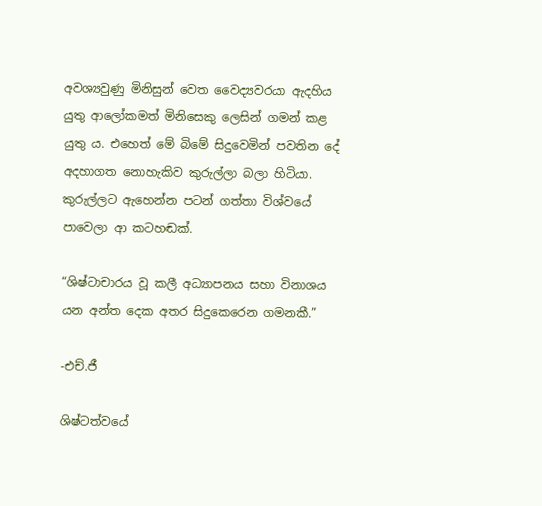අවශ්‍යවුණු මිනිසුන් වෙත වෛද්‍යවරයා ඇදහිය යුතු ආලෝකමත් මිනිසෙකු ලෙසින් ගමන් කළ යුතු ය. එහෙත් මේ බිමේ සිදුවෙමින් පවතින දේ අදහාගත නොහැකිව කුරුල්ලා බලා හිටියා. කුරුල්ලට ඇහෙන්න පටන් ගත්තා විශ්වයේ පාවෙලා ආ කටහඬක්.

“ශිෂ්ටාචාරය වූ කලී අධ්‍යාපනය සහා විනාශය යන අන්ත දෙක අතර සිදුකෙරෙන ගමනකී.”

-එච්.ජී

ශිෂ්ටත්වයේ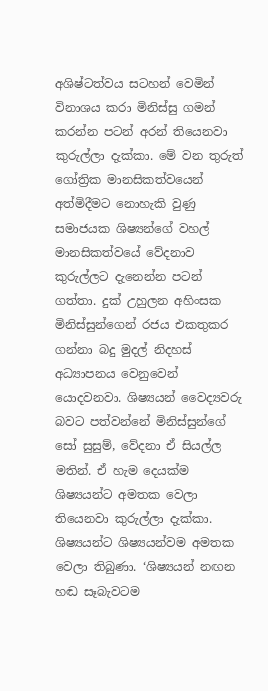අශිෂ්ටත්වය සටහන් වෙමින් විනාශය කරා මිනිස්සු ගමන් කරන්න පටන් අරන් තියෙනවා කුරුල්ලා දැක්කා. මේ වන තුරුත් ගෝත්‍රික මානසිකත්වයෙන් අත්මිදීමට නොහැකි වුණු සමාජයක ශිෂ්‍යන්ගේ වහල් මානසිකත්වයේ වේදනාව කුරුල්ලට දැනෙන්න පටන් ගත්තා. දුක් උහුලන අහිංසක මිනිස්සුන්ගෙන් රජය එකතුකර ගන්නා බදු මුදල් නිදහස් අධ්‍යාපනය වෙනුවෙන් යොදවනවා. ශිෂ්‍යයන් වෛද්‍යවරු බවට පත්වන්නේ මිනිස්සුන්ගේ සෝ සුසුම්, වේදනා ඒ සියල්ල මතින්. ඒ හැම දෙයක්ම ශිෂ්‍යයන්ට අමතක වෙලා තියෙනවා කුරුල්ලා දැක්කා. ශිෂ්‍යයන්ට ශිෂ්‍යයන්වම අමතක වෙලා තිබුණා. ‘ශිෂ්‍යයන් නඟන හඬ සෑබැවටම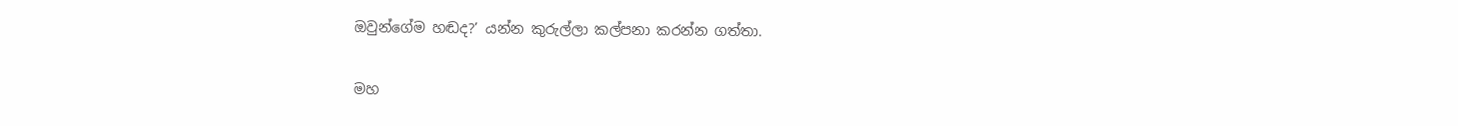ඔවුන්ගේම හඬද?’ යන්න කුරුල්ලා කල්පනා කරන්න ගත්තා.

මහ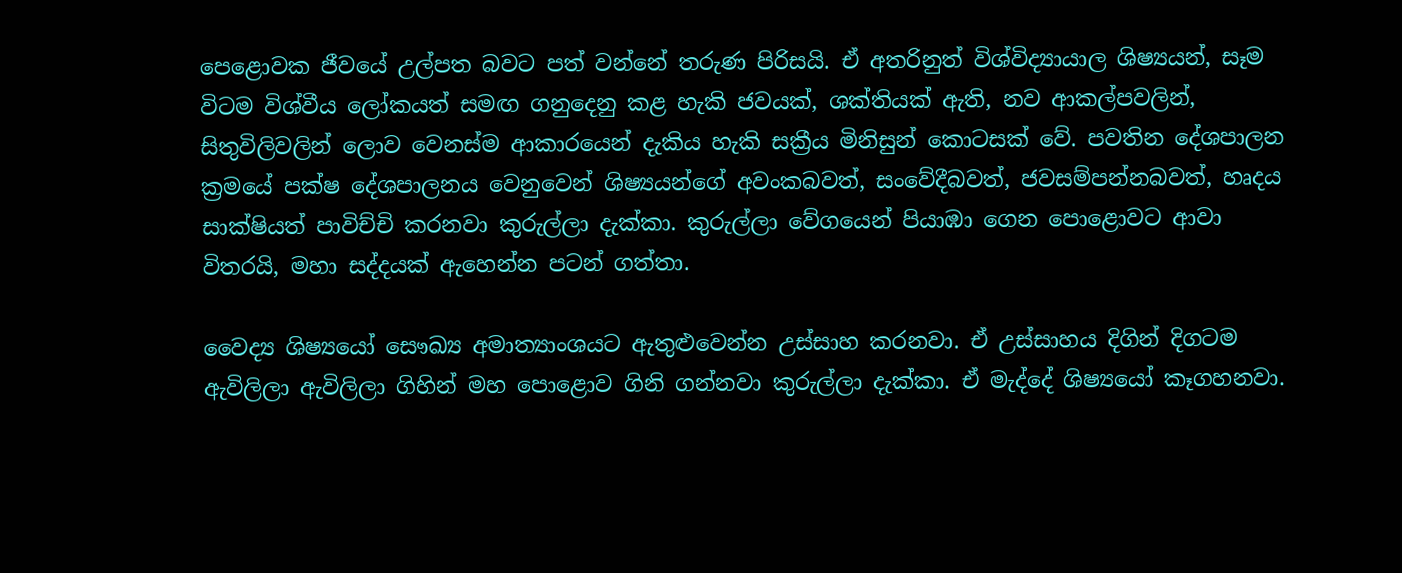පෙළොවක ජීවයේ උල්පත බවට පත් වන්නේ තරුණ පිරිසයි. ඒ අතරිනුත් විශ්විද්‍යායාල ශිෂ්‍යයන්, සෑම විටම විශ්වීය ලෝකයත් සමඟ ගනුදෙනු කළ හැකි ජවයක්, ශක්තියක් ඇති, නව ආකල්පවලින්, සිතුවිලිවලින් ලොව වෙනස්ම ආකාරයෙන් දැකිය හැකි සක්‍රීය මිනිසුන් කොටසක් වේ. පවතින දේශපාලන ක්‍රමයේ පක්ෂ දේශපාලනය වෙනුවෙන් ශිෂ්‍යයන්ගේ අවංකබවත්, සංවේදීබවත්, ජවසම්පන්නබවත්, හෘදය සාක්ෂියත් පාවිච්චි කරනවා කුරුල්ලා දැක්කා. කුරුල්ලා වේගයෙන් පියාඹා ගෙන පොළොවට ආවා විතරයි, මහා සද්දයක් ඇහෙන්න පටන් ගත්තා.

වෛද්‍ය ශිෂ්‍යයෝ සෞඛ්‍ය අමාත්‍යාංශයට ඇතුළුවෙන්න උස්සාහ කරනවා. ඒ උස්සාහය දිගින් දිගටම ඇවිලිලා ඇවිලිලා ගිහින් මහ පොළොව ගිනි ගන්නවා කුරුල්ලා දැක්කා. ඒ මැද්දේ ශිෂ්‍යයෝ කෑගහනවා.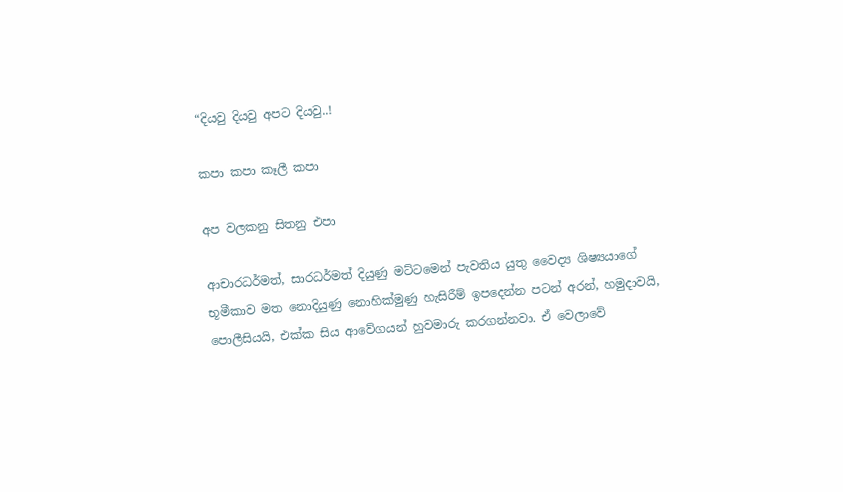“දියවු දියවු අපට දියවු..!

කපා කපා කෑලී කපා ‍

අප වලකනු සිතනු එපා

ආචාරධර්මත්, සාරධර්මත් දියුණු මට්ටමෙන් පැවතිය යුතු වෛද්‍ය ශිෂ්‍යයාගේ භූමීකාව මත නොදියුණු නොහික්මුණු හැසිරීම් ඉපදෙන්න පටන් අරන්, හමුදාවයි, පොලීසියයි, එක්ක සිය ආවේගයන් හුවමාරු කරගන්නවා. ඒ වෙලාවේ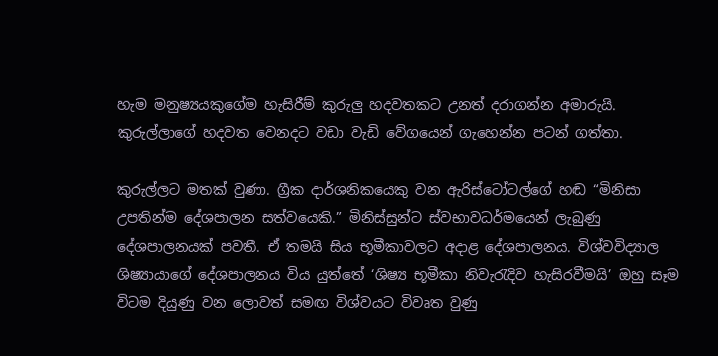හැම මනුෂ්‍යයකුගේම හැසිරීම් කුරුලු හදවතකට උනත් දරාගන්න අමාරුයි. කුරුල්ලාගේ හදවත වෙනදට වඩා වැඩි වේගයෙන් ගැහෙන්න පටන් ගත්තා.

කුරුල්ලට මතක් වුණා. ග්‍රීක දාර්ශනිකයෙකු වන ඇරිස්ටෝටල්ගේ හඬ “මිනිසා උපතින්ම දේශපාලන සත්වයෙකි.” මිනිස්සුන්ට ස්වභාවධර්මයෙන් ලැබුණු දේශපාලනයක් පවතී. ඒ තමයි සිය භූමීකාවලට අදාළ දේශපාලනය. විශ්වවිද්‍යාල ශිෂ්‍යායාගේ දේශපාලනය විය යුත්තේ ‘ශිෂ්‍ය භූමීකා නිවැරැදිව හැසිරවීමයි’ ඔහු සෑම විටම දියුණු වන ලොවත් සමඟ විශ්වයට විවෘත වුණු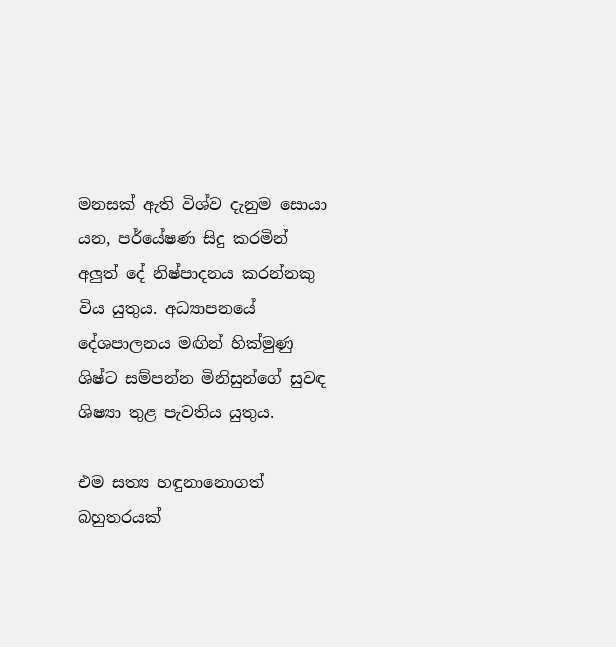මනසක් ඇති විශ්ව දැනුම සොයා යන, පර්යේෂණ සිදු කරමින් අලුත් දේ නිෂ්පාදනය කරන්නකු විය යුතුය. අධ්‍යාපනයේ දේශපාලනය මඟින් හික්මුණු ශිෂ්ට සම්පන්න මිනිසුන්ගේ සුවඳ ශිෂ්‍යා තුළ පැවතිය යුතුය.

එම සත්‍ය හඳුනානොගත් බහුතරයක්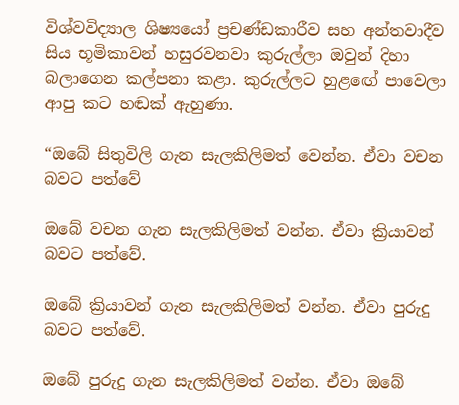විශ්වවිද්‍යාල ශිෂ්‍යයෝ ප්‍රචණ්ඩකාරීව සහ අන්තවාදීව සිය භූමිකාවන් හසුරවනවා කුරුල්ලා ඔවුන් දිහා බලාගෙන කල්පනා කළා. කුරුල්ලට හුළඟේ පාවෙලා ආපු කට හඬක් ඇහුණා.

“ඔබේ සිතුවිලි ගැන සැලකිලිමත් වෙන්න. ඒවා වචන බවට පත්වේ

ඔබේ වචන ගැන සැලකිලිමත් වන්න. ඒවා ක්‍රියාවන් බවට පත්වේ.

ඔබේ ක්‍රියාවන් ගැන සැලකිලිමත් වන්න. ඒවා පුරුදු බවට පත්වේ.

ඔබේ පුරුදු ගැන සැලකිලිමත් වන්න. ඒවා ඔබේ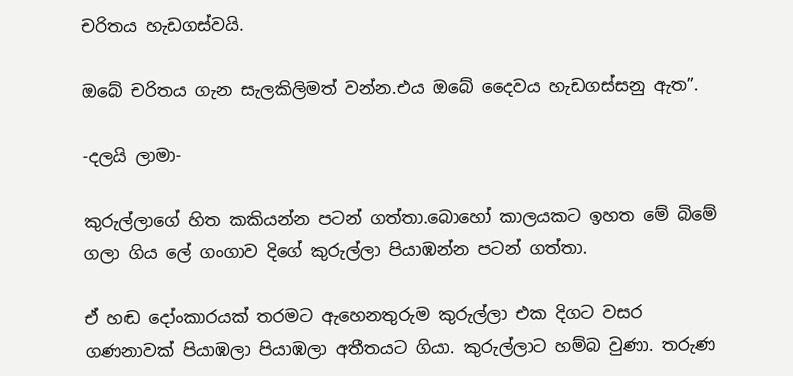චරිතය හැඩගස්වයි.

ඔබේ චරිතය ගැන සැලකිලිමත් වන්න.එය ඔබේ දෛවය හැඩගස්සනු ඇත”.

-දලයි ලාමා-

කුරුල්ලාගේ හිත කකියන්න පටන් ගත්තා.බොහෝ කාලයකට ඉහත මේ බිමේ ගලා ගිය ලේ ගංගාව දිගේ කුරුල්ලා පියාඹන්න පටන් ගත්තා.

ඒ හඬ දෝංකාරයක් තරමට ඇහෙනතුරුම කුරුල්ලා එක දිගට වසර ගණනාවක් පියාඹලා පියාඹලා අතීතයට ගියා. කුරුල්ලාට හම්බ වුණා. තරුණ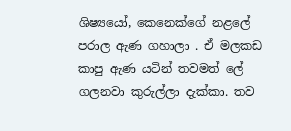ශිෂ්‍යයෝ, කෙනෙක්ගේ නළලේ පරාල ඇණ ගහාලා . ඒ මලකඩ කාපු ඇණ යටින් තවමත් ලේ ගලනවා කුරුල්ලා දැක්කා. තව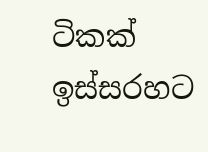ටිකක් ඉස්සරහට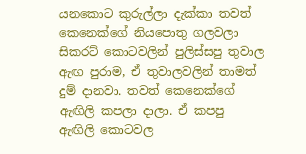යනකොට කුරුල්ලා දැක්කා තවත් කෙනෙක්ගේ නියපොතු ගලවලා සිකරට් කොටවලින් පුලිස්සපු තුවාල ඇඟ පුරාම, ඒ තුවාලවලින් තාමත් දුම් දානවා. තවත් කෙනෙක්ගේ ඇඟිලි කපලා දාලා. ඒ කපපු ඇඟිලි කොටවල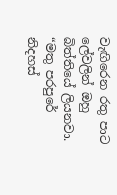වැඟිරෙන රතු පාට ලේවලින් ඔහු බිත්ති‍යේ ලියනවා. “මතු පරපුරේ නිදහස්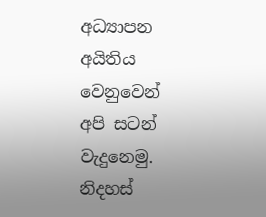අධ්‍යාපන අයිතිය වෙනුවෙන් අපි සටන් වැදුනෙමු. නිදහස්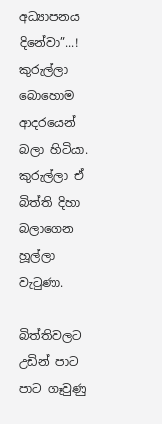අධ්‍යාපනය දිනේවා”...! කුරුල්ලා බොහොම ආදරයෙන් බලා හිටියා. කුරුල්ලා ඒ බිත්ති දිහා බලාගෙන හූල්ලා වැටුණා.

බිත්තිවලට උඩින් පාට පාට ගෑවුණු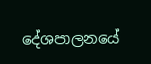දේශපාලනයේ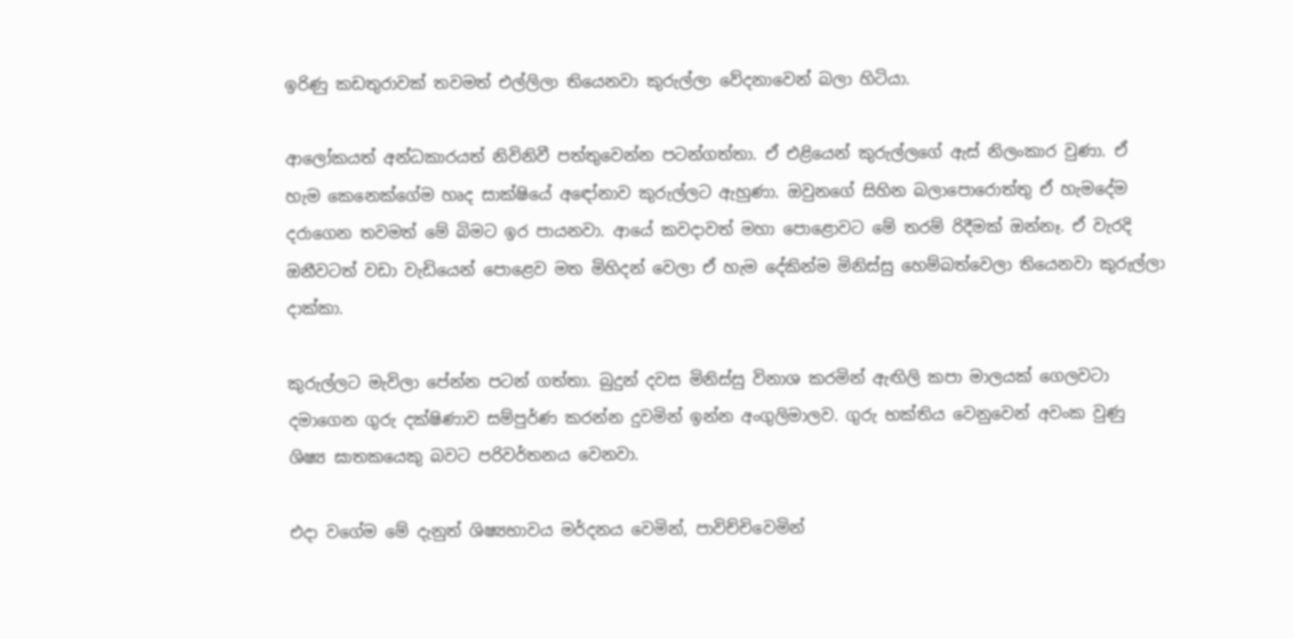ඉරිණු කඩතුරාවක් තවමත් එල්ලිලා තියෙනවා කුරුල්ලා වේදනාවෙන් බලා හිටියා.

ආලෝකයත් අන්ධකාරයත් නිවිනිවී පත්තුවෙන්න පටන්ගත්තා. ඒ එළියෙන් කුරුල්ලගේ ඇස් නිලංකාර වුණා. ඒ හැම කෙනෙක්ගේම හෘද සාක්ෂියේ අඳෝනාව කුරුල්ලට ඇහුණා. ඔවුනගේ සිහින බලාපොරොත්තු ඒ හැමදේම දරාගෙන තවමත් මේ බිමට ඉර පායනවා. ආයේ කවදාවත් මහා පොළොවට මේ තරම් රිදීමක් ඔන්නෑ. ඒ වැරදි ඔනීවටත් වඩා වැඩියෙන් පොළෙව මත මිහිදන් වෙලා ඒ හැම දේකින්ම මිනිස්සු හෙම්බත්වෙලා තියෙනවා කුරුල්ලා දාක්කා.

කුරුල්ලට මැවිලා පේන්න පටන් ගත්තා. බුදුන් දවස මිනිස්සු විනාශ කරමින් ඇඟිලි කපා මාලයක් ගෙලවටා දමාගෙන ගුරු දක්ෂිණාව සම්පුර්ණ කරන්න දුවමින් ඉන්න අංගුලිමාලව. ගුරු භක්තිය වෙනුවෙන් අවංක වුණු ශිෂ්‍ය ඝාතකයෙකු බවට පරිවර්තනය වෙනවා.

එදා වගේම මේ දැනුත් ශිෂ්‍යභාවය මර්දනය වෙමින්, පාවිච්චිවෙමින්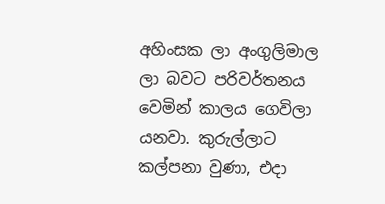අහිංසක ලා අංගුලිමාල ලා බවට පරිවර්තනය වෙමින් කාලය ගෙවිලා යනවා. කුරුල්ලාට කල්පනා වුණා, එදා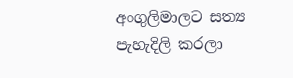අංගුලිමාලට සත්‍ය පැහැදිලි කරලා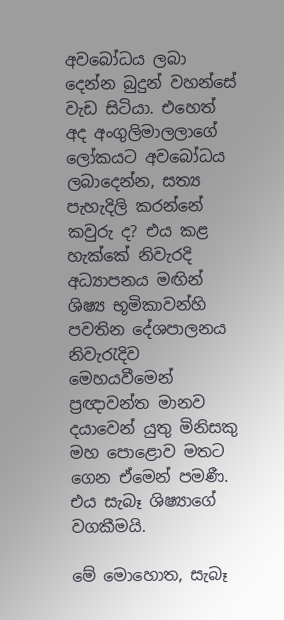අවබෝධය ලබා දෙන්න බුදුන් වහන්සේ වැඩ සිටියා. එහෙත් අද අංගුලිමාලලාගේ ලෝකයට අවබෝධය ලබාදෙන්න, සත්‍ය පැහැදිලි කරන්නේ කවුරු ද? එය කළ හැක්කේ නිවැරදි අධ්‍යාපනය මඟින් ශිෂ්‍ය භූමිකාවන්හි පවතින දේශපාලනය නිවැරැදිව මෙහයවීමෙන් ප්‍රඥාවන්ත මානව දයාවෙන් යුතු මිනිසකු මහ පොළොව මතට ගෙන ඒමෙන් පමණී. එය සැබෑ ශිෂ්‍යාගේ වගකීමයි.

මේ මොහොත, සැබෑ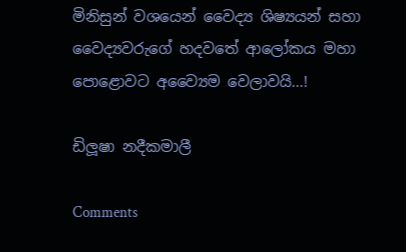මිනිසුන් වශයෙන් වෛද්‍ය ශිෂ්‍යයන් සහා වෛද්‍යවරුගේ හදවතේ ආලෝකය මහා පොළොවට අව්‍යෛම වෙලාවයි...!

ඩිලූෂා නදීකමාලී

Comments